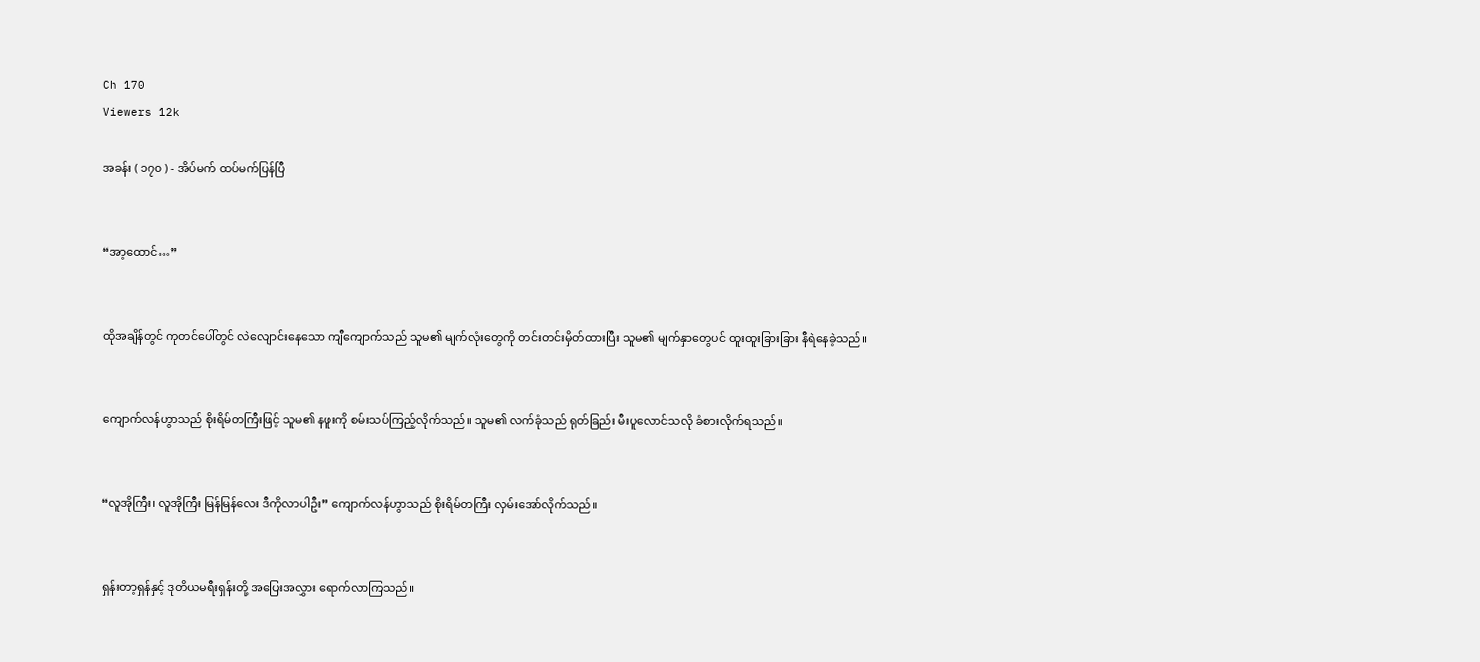Ch 170
Viewers 12k

အခန်း ( ၁၇၀ ) - အိပ်မက် ထပ်မက်ပြန်ပြီ


“အာ့ထောင်…”


ထိုအချိန်တွင် ကုတင်ပေါ်တွင် လဲလျောင်းနေသော ကျီကျောက်သည် သူမ၏ မျက်လုံးတွေကို တင်းတင်းမှိတ်ထားပြီး သူမ၏ မျက်နှာတွေပင် ထူးထူးခြားခြား နီရဲနေခဲ့သည်။


ကျောက်လန်ဟွာသည် စိုးရိမ်တကြီးဖြင့် သူမ၏ နဖူးကို စမ်းသပ်ကြည့်လိုက်သည်။ သူမ၏ လက်ခုံသည် ရုတ်ခြည်း မီးပူလောင်သလို ခံစားလိုက်ရသည်။


“လူအိုကြီး၊ လူအိုကြီး မြန်မြန်လေး ဒီကိုလာပါဦး” ကျောက်လန်ဟွာသည် စိုးရိမ်တကြီး လှမ်းအော်လိုက်သည်။


ရှန်းတာ့ရှန်နှင့် ဒုတိယမရီးရှန်းတို့ အပြေးအလွှား‌ ရောက်လာကြသည်။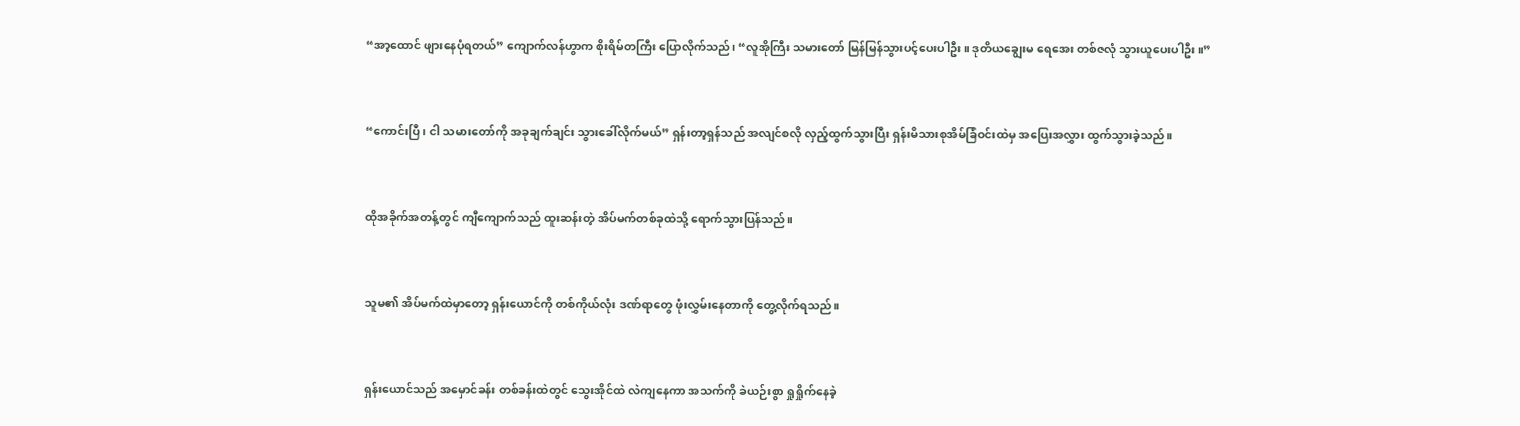“အာ့ထောင် ဖျားနေပုံရတယ်” ကျောက်လန်ဟွာက စိုးရိမ်တကြီး ပြောလိုက်သည်၊ “လူအိုကြီး သမားတော် မြန်မြန်သွားပင့်ပေးပါဦး။ ဒုတိယချွေးမ ရေအေး တစ်ဇလုံ သွားယူပေးပါဦး။”


“ကောင်းပြီ၊ ငါ သမားတော်ကို အခုချက်ချင်း သွားခေါ်လိုက်မယ်” ရှန်းတာ့ရှန်သည် အလျင်စလို လှည့်ထွက်သွားပြီး ရှန်းမိသားစုအိမ်ခြံဝင်းထဲမှ အပြေးအလွှား ထွက်သွားခဲ့သည်။


ထိုအခိုက်အတန့်တွင် ကျီကျောက်သည် ထူးဆန်းတဲ့ အိပ်မက်တစ်ခုထဲသို့ ရောက်သွားပြန်သည်။


သူမ၏ အိပ်မက်ထဲမှာတော့ ရှန်းယောင်ကို တစ်ကိုယ်လုံး ဒဏ်ရာတွေ ဖုံးလွှမ်းနေတာကို တွေ့လိုက်ရသည်။


ရှန်းယောင်သည် အမှောင်ခန်း တစ်ခန်းထဲတွင် သွေးအိုင်ထဲ လဲကျနေကာ အသက်ကို ခဲယဉ်းစွာ ရှုရှိုက်နေခဲ့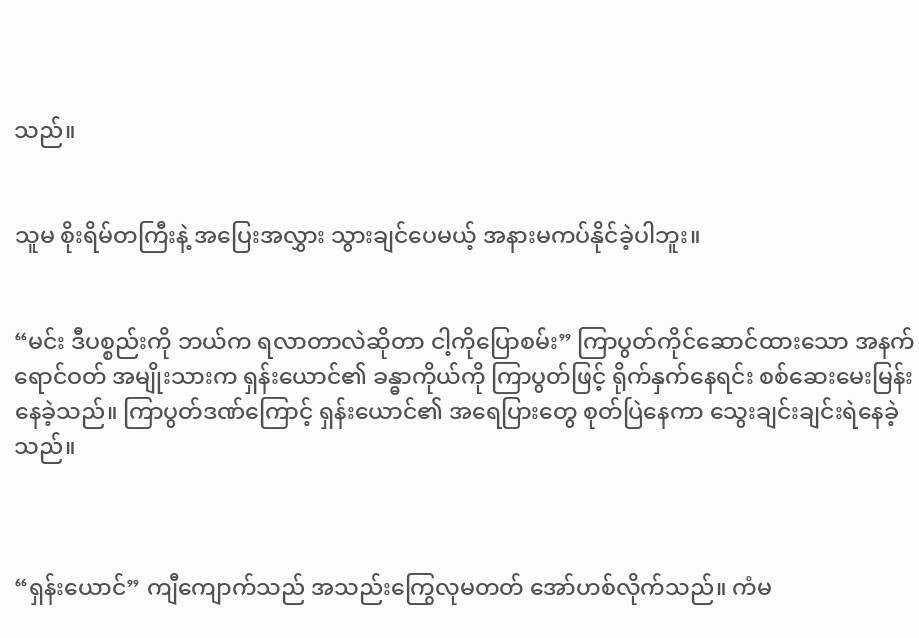သည်။


သူမ စိုးရိမ်တကြီးနဲ့ အပြေးအလွှား သွားချင်ပေမယ့် အနားမကပ်နိုင်ခဲ့ပါဘူး။


“မင်း ဒီပစ္စည်းကို ဘယ်က ရလာတာလဲဆိုတာ ငါ့ကိုပြောစမ်း” ကြာပွတ်ကိုင်ဆောင်ထားသော အနက်ရောင်ဝတ် အမျိုးသားက ရှန်းယောင်၏ ခန္ဓာကိုယ်ကို ကြာပွတ်ဖြင့် ရိုက်နှက်နေရင်း စစ်ဆေးမေးမြန်းနေခဲ့သည်။ ကြာပွတ်ဒဏ်ကြောင့် ရှန်းယောင်၏ အရေပြားတွေ စုတ်ပြဲနေကာ သွေးချင်းချင်းရဲနေခဲ့သည်။



“ရှန်းယောင်” ကျီကျောက်သည် အသည်းကြွေလုမတတ် အော်ဟစ်လိုက်သည်။ ကံမ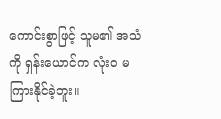ကောင်းစွာဖြင့် သူမ၏ အသံကို ရှန်းယောင်က လုံးဝ မကြားနိုင်ခဲ့ဘူး။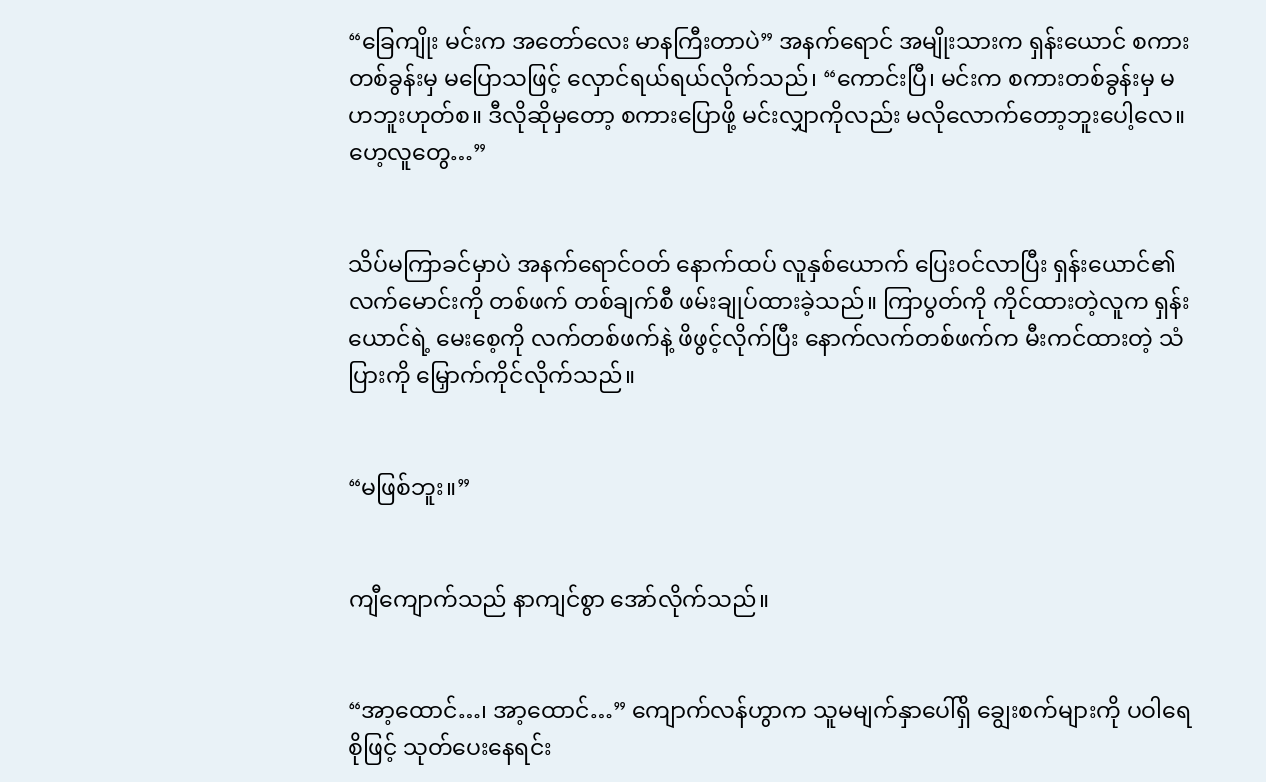“ခြေကျိုး မင်းက အတော်လေး မာနကြီးတာပဲ” အနက်ရောင် အမျိုးသားက ရှန်းယောင် စကားတစ်ခွန်းမှ မပြောသဖြင့် လှောင်ရယ်ရယ်လိုက်သည်၊ “ကောင်းပြီ၊ မင်းက စကားတစ်ခွန်းမှ မဟဘူးဟုတ်စ။ ဒီလိုဆိုမှတော့ စကားပြောဖို့ မင်းလျှာကိုလည်း မလိုလောက်တော့ဘူးပေါ့လေ။ ဟေ့လူတွေ…”


သိပ်မကြာခင်မှာပဲ အနက်ရောင်ဝတ် နောက်ထပ် လူနှစ်ယောက် ပြေးဝင်လာပြီး ရှန်းယောင်၏ လက်မောင်းကို တစ်ဖက် တစ်ချက်စီ ဖမ်းချုပ်ထားခဲ့သည်။ ကြာပွတ်ကို ကိုင်ထားတဲ့လူက ရှန်းယောင်ရဲ့ မေးစေ့ကို လက်တစ်ဖက်နဲ့ ဖိဖွင့်လိုက်ပြီး နောက်လက်တစ်ဖက်က မီးကင်ထားတဲ့ သံပြားကို မြှောက်ကိုင်လိုက်သည်။


“မဖြစ်ဘူး။”


ကျီကျောက်သည် နာကျင်စွာ အော်လိုက်သည်။


“အာ့ထောင်…၊ အာ့ထောင်…” ကျောက်လန်ဟွာက သူမမျက်နှာပေါ်ရှိ ချွေးစက်များကို ပဝါရေစိုဖြင့် သုတ်ပေးနေရင်း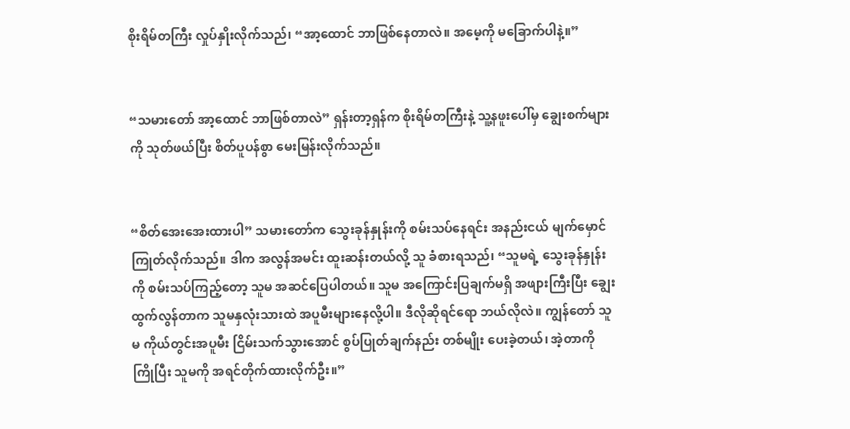စိုးရိမ်တကြီး လှုပ်နှိုးလိုက်သည်၊ “အာ့ထောင် ဘာဖြစ်နေတာလဲ။ အမေ့ကို မခြောက်ပါနဲ့။”


“သမားတော် အာ့ထောင် ဘာဖြစ်တာလဲ” ရှန်းတာ့ရှန်က စိုးရိမ်တကြီးနဲ့ သူ့နဖူးပေါ်မှ ချွေးစက်များကို သုတ်ဖယ်ပြီး စိတ်ပူပန်စွာ မေးမြန်းလိုက်သည်။


“စိတ်အေးအေးထားပါ” သမားတော်က သွေးခုန်နှုန်းကို စမ်းသပ်နေရင်း အနည်းငယ် မျက်မှောင်ကြုတ်လိုက်သည်။ ဒါက အလွန်အမင်း ထူးဆန်းတယ်လို့ သူ ခံစားရသည်၊ “သူမရဲ့ သွေးခုန်နှုန်းကို စမ်းသပ်ကြည့်တော့ သူမ အဆင်ပြေပါတယ်။ သူမ အကြောင်းပြချက်မရှိ အဖျားကြီးပြီး ချွေးထွက်လွန်တာက သူမနှလုံးသားထဲ အပူမီးများနေလို့ပါ။ ဒီလိုဆိုရင်ရော ဘယ်လိုလဲ။ ကျွန်တော် သူမ ကိုယ်တွင်းအပူမီး ငြိမ်းသက်သွားအောင် စွပ်ပြုတ်ချက်နည်း တစ်မျိုး ပေးခဲ့တယ်၊ အဲ့တာကို ကြိုပြီး သူမကို အရင်တိုက်ထားလိုက်ဦး။”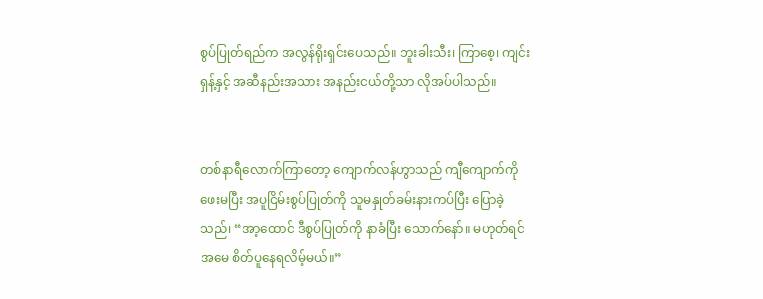စွပ်ပြုတ်ရည်က အလွန်ရိုးရှင်းပေသည်။ ဘူးခါးသီး၊ ကြာစေ့၊ ကျင်းရှန့်နှင့် အဆီနည်းအသား အနည်းငယ်တို့သာ လိုအပ်ပါသည်။


တစ်နာရီလောက်ကြာတော့ ကျောက်လန်ဟွာသည် ကျီကျောက်ကို ဖေးမပြီး အပူငြိမ်းစွပ်ပြုတ်ကို သူမနှုတ်ခမ်းနားကပ်ပြီး ပြောခဲ့သည်၊ “အာ့ထောင် ဒီစွပ်ပြုတ်ကို နာခံပြီး သောက်နော်။ မဟုတ်ရင် အမေ စိတ်ပူနေရလိမ့်မယ်။”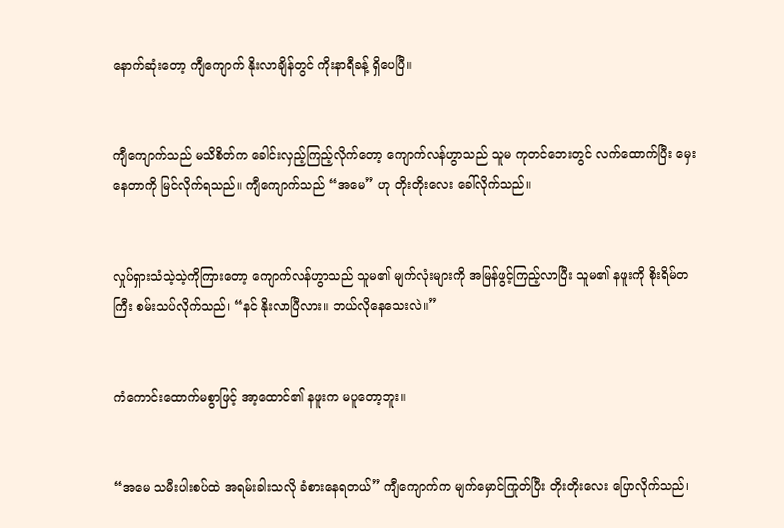နောက်ဆုံးတော့ ကျီကျောက် နိုးလာချိန်တွင် ကိုးနာရီခန့် ရှိပေပြီ။


ကျီကျောက်သည် မသိစိတ်က ခေါင်းလှည့်ကြည့်လိုက်တော့ ကျောက်လန်ဟွာသည် သူမ ကုတင်ဘေးတွင် လက်ထောက်ပြီး မှေးနေတာကို မြင်လိုက်ရသည်။ ကျီကျောက်သည် “အမေ” ဟု တိုးတိုးလေး ခေါ်လိုက်သည်။


လှုပ်ရှားသံသဲ့သဲ့ကိုကြားတော့ ကျောက်လန်ဟွာသည် သူမ၏ မျက်လုံးများကို အမြန်ဖွင့်ကြည့်လာပြီး သူမ၏ နဖူးကို စိုးရိမ်တကြီး စမ်းသပ်လိုက်သည်၊ “နင် နိုးလာပြီလား။ ဘယ်လိုနေသေးလဲ။”


ကံကောင်းထောက်မစွာဖြင့် အာ့ထောင်၏ နဖူးက မပူတော့ဘူး။


“အမေ သမီးပါးစပ်ထဲ အရမ်းခါးသလို ခံစားနေရတယ်” ကျီကျောက်က မျက်မှောင်ကြုတ်ပြီး တိုးတိုးလေး ပြောလိုက်သည်၊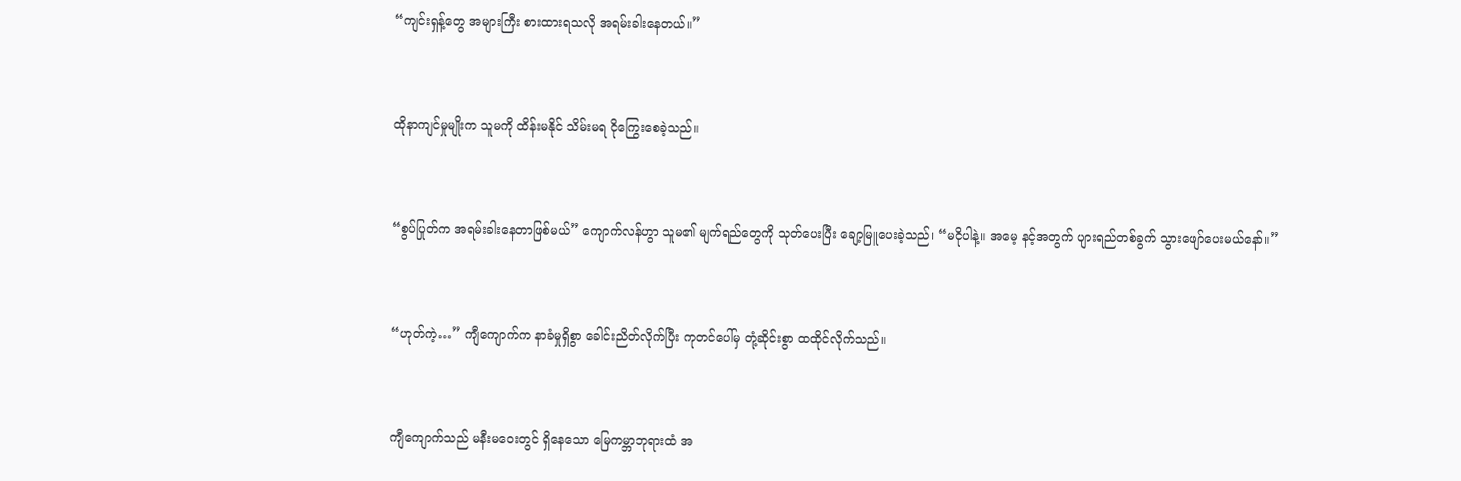“ကျင်းရှန့်တွေ အများကြီး စားထားရသလို အရမ်းခါးနေတယ်။”


ထိုနာကျင်မှုမျိုးက သူမကို ထိန်းမနိုင် သိမ်းမရ ငိုကြွေးစေခဲ့သည်။


“စွပ်ပြုတ်က အရမ်းခါးနေတာဖြစ်မယ်” ကျောက်လန်ဟွာ သူမ၏ မျက်ရည်တွေကို သုတ်ပေးပြီး ချော့မြူပေးခဲ့သည်၊ “မငိုပါနဲ့။ အမေ့ နင့်အတွက် ပျားရည်တစ်ခွက် သွားဖျော်ပေးမယ်နော်။”


“ဟုတ်ကဲ့…” ကျီကျောက်က နာခံမှုရှိစွာ ခေါင်းညိတ်လိုက်ပြီး ကုတင်ပေါ်မှ တုံ့ဆိုင်းစွာ ထထိုင်လိုက်သည်။


ကျီကျောက်သည် မနီးမဝေးတွင် ရှိနေသော မြေကမ္ဘာဘုရားထံ အ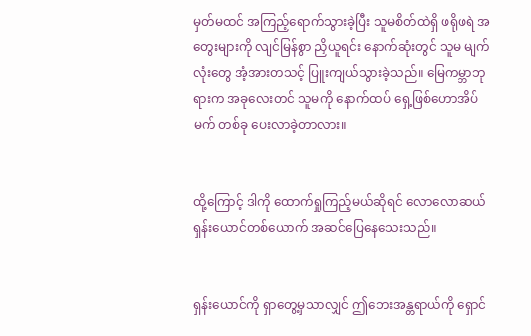မှတ်မထင် အကြည့်ရောက်သွားခဲ့ပြီး သူမစိတ်ထဲရှိ ဖရိုဖရဲ အတွေးများကို လျင်မြန်စွာ ညှိယူရင်း နောက်ဆုံးတွင် သူမ မျက်လုံးတွေ အံ့အားတသင့် ပြူးကျယ်သွားခဲ့သည်။ မြေကမ္ဘာဘုရားက အခုလေးတင် သူမကို နောက်ထပ် ရှေ့ဖြစ်ဟောအိပ်မက် တစ်ခု ပေးလာခဲ့တာလား။


ထို့ကြောင့် ဒါကို ထောက်ရှုကြည့်မယ်ဆိုရင် လောလောဆယ် ရှန်းယောင်တစ်ယောက် အဆင်ပြေနေသေးသည်။


ရှန်းယောင်ကို ရှာတွေ့မှသာလျှင် ဤဘေးအန္တရာယ်ကို ရှောင်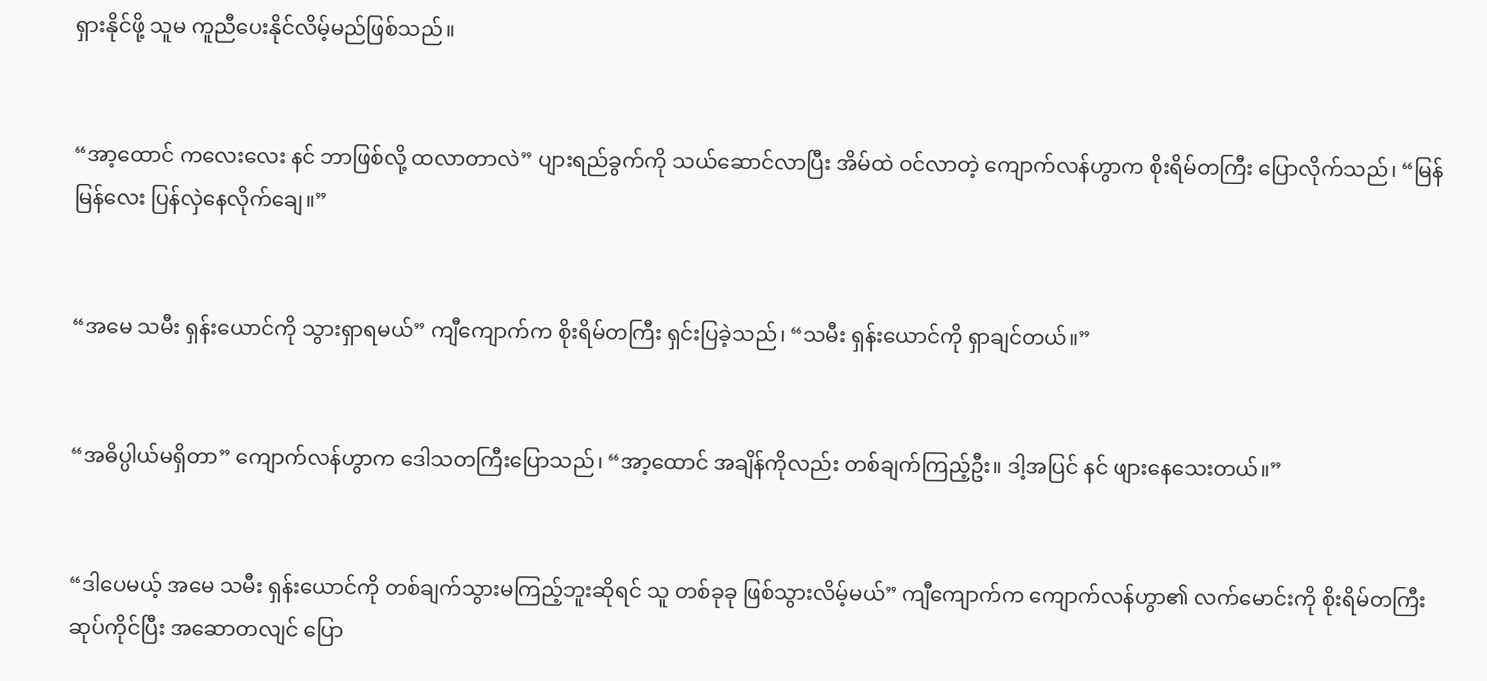ရှားနိုင်ဖို့ သူမ ကူညီပေးနိုင်လိမ့်မည်ဖြစ်သည်။


“အာ့ထောင် ကလေးလေး နင် ဘာဖြစ်လို့ ထလာတာလဲ” ပျားရည်ခွက်ကို သယ်ဆောင်လာပြီး အိမ်ထဲ ဝင်လာတဲ့ ကျောက်လန်ဟွာက စိုးရိမ်တကြီး ပြောလိုက်သည်၊ “မြန်မြန်လေး ပြန်လှဲနေလိုက်ချေ။”


“အမေ သမီး ရှန်းယောင်ကို သွားရှာရမယ်” ကျီကျောက်က စိုးရိမ်တကြီး ရှင်းပြခဲ့သည်၊ “သမီး ရှန်းယောင်ကို ရှာချင်တယ်။”


“အဓိပ္ပါယ်မရှိတာ” ကျောက်လန်ဟွာက ဒေါသတကြီးပြောသည်၊ “အာ့ထောင် အချိန်ကိုလည်း တစ်ချက်ကြည့်ဦး။ ဒါ့အပြင် နင် ဖျားနေသေးတယ်။”


“ဒါပေမယ့် အမေ သမီး ရှန်းယောင်ကို တစ်ချက်သွားမကြည့်ဘူးဆိုရင် သူ တစ်ခုခု ဖြစ်သွားလိမ့်မယ်” ကျီကျောက်က ကျောက်လန်ဟွာ၏ လက်မောင်းကို စိုးရိမ်တကြီး ဆုပ်ကိုင်ပြီး အဆောတလျင် ပြော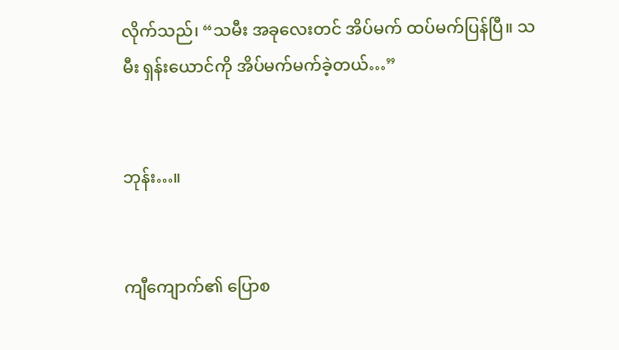လိုက်သည်၊ “သမီး အခုလေးတင် အိပ်မက် ထပ်မက်ပြန်ပြီ။ သမီး ရှန်းယောင်ကို အိပ်မက်မက်ခဲ့တယ်…”


ဘုန်း…။


ကျီကျောက်၏ ပြောစ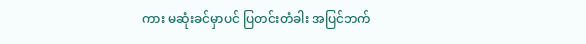ကား မဆုံးခင်မှာပင် ပြတင်းတံခါး အပြင်ဘက်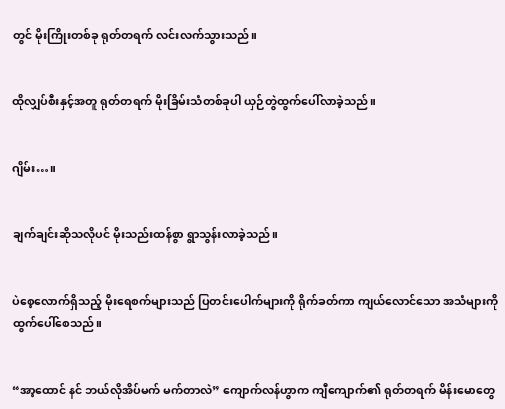တွင် မိုးကြိုးတစ်ခု ရုတ်တရက် လင်းလက်သွားသည်။


ထိုလျှပ်စီးနှင့်အတူ ရုတ်တရက် မိုးခြိမ်းသံတစ်ခုပါ ယှဉ်တွဲထွက်ပေါ်လာခဲ့သည်။


ဂျိမ်း…။


ချက်ချင်းဆိုသလိုပင် မိုးသည်းထန်စွာ ရွာသွန်းလာခဲ့သည်။


ပဲစေ့လောက်ရှိသည့် မိုးရေစက်များသည် ပြတင်းပေါက်များကို ရိုက်ခတ်ကာ ကျယ်လောင်သော အသံများကို ထွက်ပေါ်စေသည်။


“အာ့ထောင် နင် ဘယ်လိုအိပ်မက် မက်တာလဲ” ကျောက်လန်ဟွာက ကျီကျောက်၏ ရုတ်တရက် မိန်းမောတွေ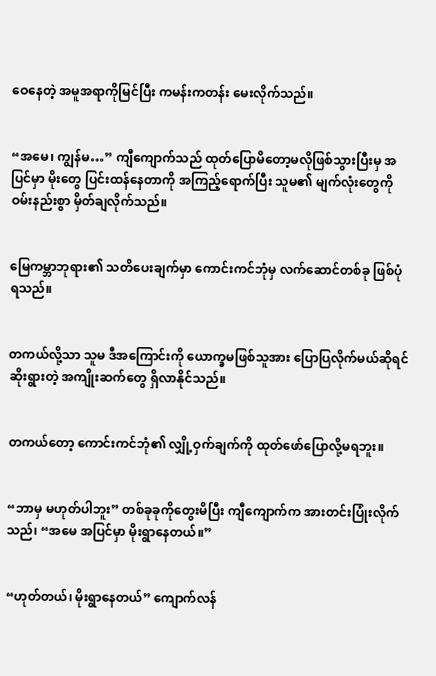ဝေနေတဲ့ အမူအရာကိုမြင်ပြီး ကမန်းကတန်း မေးလိုက်သည်။


“အမေ၊ ကျွန်မ…” ကျီကျောက်သည် ထုတ်ပြောမိတော့မလိုဖြစ်သွားပြီးမှ အပြင်မှာ မိုးတွေ ပြင်းထန်နေတာကို အကြည့်ရောက်ပြီး သူမ၏ မျက်လုံးတွေကို ဝမ်းနည်းစွာ မှိတ်ချလိုက်သည်။


မြေကမ္ဘာဘုရား၏ သတိပေးချက်မှာ ကောင်းကင်ဘုံမှ လက်ဆောင်တစ်ခု ဖြစ်ပုံရသည်။


တကယ်လို့သာ သူမ ဒီအကြောင်းကို ယောက္ခမဖြစ်သူအား ပြောပြလိုက်မယ်ဆိုရင် ဆိုးရွားတဲ့ အကျိုးဆက်တွေ ရှိလာနိုင်သည်။


တကယ်တော့ ကောင်းကင်ဘုံ၏ လျှို့ဝှက်ချက်ကို ထုတ်ဖော်ပြောလို့မရဘူး။


“ဘာမှ မဟုတ်ပါဘူး” တစ်ခုခုကိုတွေးမိပြီး ကျီကျောက်က အားတင်းပြုံးလိုက်သည်၊ “အမေ အပြင်မှာ မိုးရွာနေတယ်။”


“ဟုတ်တယ်၊ မိုးရွာနေတယ်” ကျောက်လန်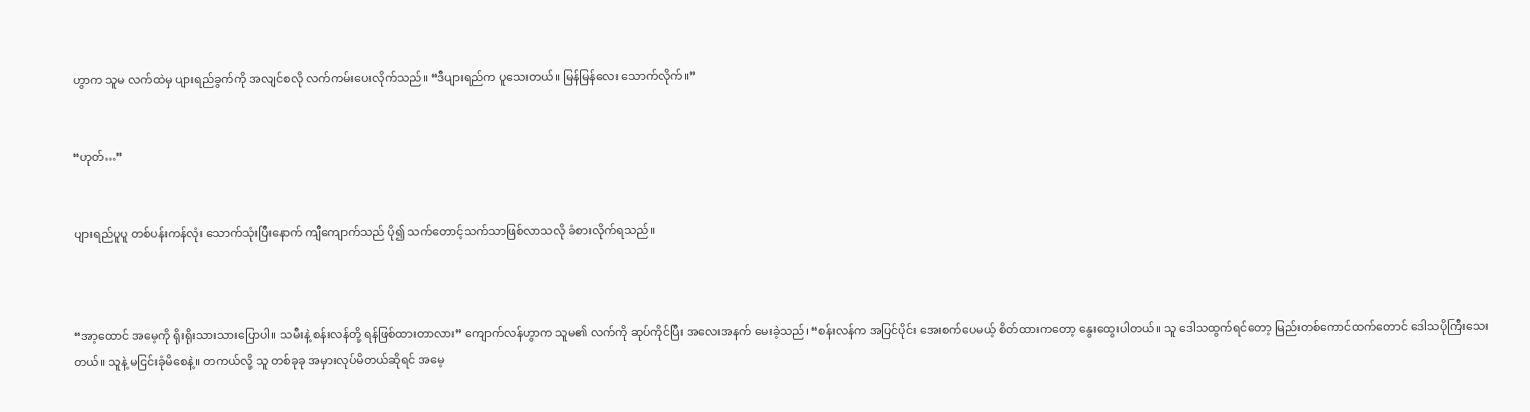ဟွာက သူမ လက်ထဲမှ ပျားရည်ခွက်ကို အလျင်စလို လက်ကမ်းပေးလိုက်သည်။ “ဒီပျားရည်က ပူသေးတယ်။ မြန်မြန်လေး သောက်လိုက်။”


“ဟုတ်…”


ပျားရည်ပူပူ တစ်ပန်းကန်လုံး သောက်သုံးပြီးနောက် ကျီကျောက်သည် ပို၍ သက်တောင့်သက်သာဖြစ်လာသလို ခံစားလိုက်ရသည်။



“အာ့ထောင် အမေ့ကို ရိုးရိုးသားသားပြောပါ။ သမီးနဲ့ စန်းလန်တို့ ရန်ဖြစ်ထားတာလား” ကျောက်လန်ဟွာက သူမ၏ လက်ကို ဆုပ်ကိုင်ပြီး အလေးအနက် မေးခဲ့သည်၊ “စန်းလန်က အပြင်ပိုင်း အေးစက်ပေမယ့် စိတ်ထားကတော့ နွေးထွေးပါတယ်။ သူ ဒေါသထွက်ရင်တော့ မြည်းတစ်ကောင်ထက်တောင် ဒေါသပိုကြီးသေးတယ်။ သူနဲ့ မငြင်းခုံမိစေနဲ့။ တကယ်လို့ သူ တစ်ခုခု အမှားလုပ်မိတယ်ဆိုရင် အမေ့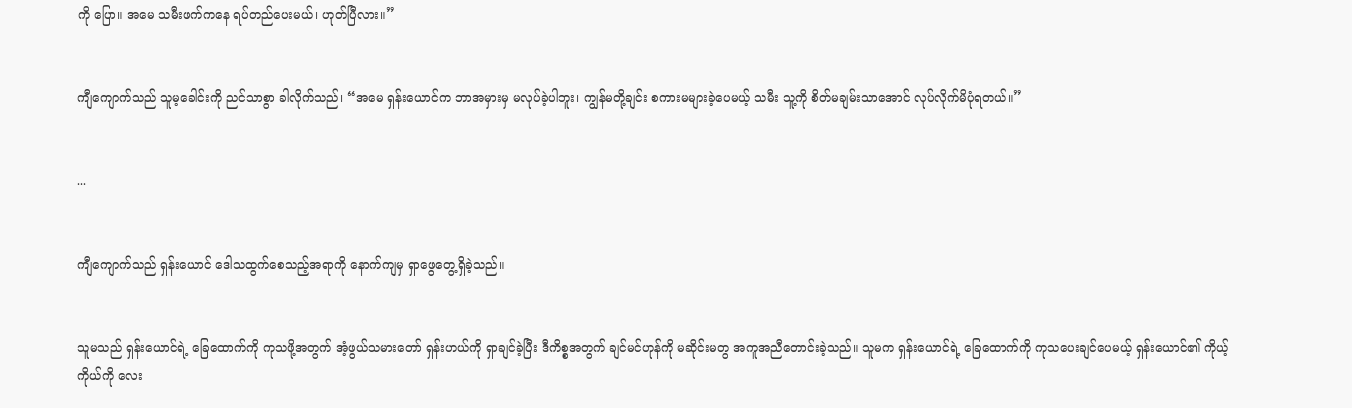ကို ပြော။ အမေ သမီးဖက်ကနေ ရပ်တည်ပေးမယ်၊ ဟုတ်ပြီလား။”


ကျီကျောက်သည် သူမ့ခေါင်းကို ညင်သာစွာ ခါလိုက်သည်၊ “အမေ ရှန်းယောင်က ဘာအမှားမှ မလုပ်ခဲ့ပါဘူး၊ ကျွန်မတို့ချင်း စကားမများခဲ့ပေမယ့် သမီး သူ့ကို စိတ်မချမ်းသာအောင် လုပ်လိုက်မိပုံရတယ်။”


...


ကျီကျောက်သည် ရှန်းယောင် ဒေါသထွက်စေသည့်အရာကို နောက်ကျမှ ရှာဖွေတွေ့ရှိခဲ့သည်။


သူမသည် ရှန်းယောင်ရဲ့ ခြေထောက်ကို ကုသဖို့အတွက် အံ့ဖွယ်သမားတော် ရှန်းဟယ်ကို ရှာချင်ခဲ့ပြီး ဒီကိစ္စအတွက် ချင်မင်ဟုန်ကို မဆိုင်းမတွ အကူအညီတောင်းခဲ့သည်။ သူမက ရှန်းယောင်ရဲ့ ခြေထောက်ကို ကုသပေးချင်ပေမယ့် ရှန်းယောင်၏ ကိုယ့်ကိုယ်ကို လေး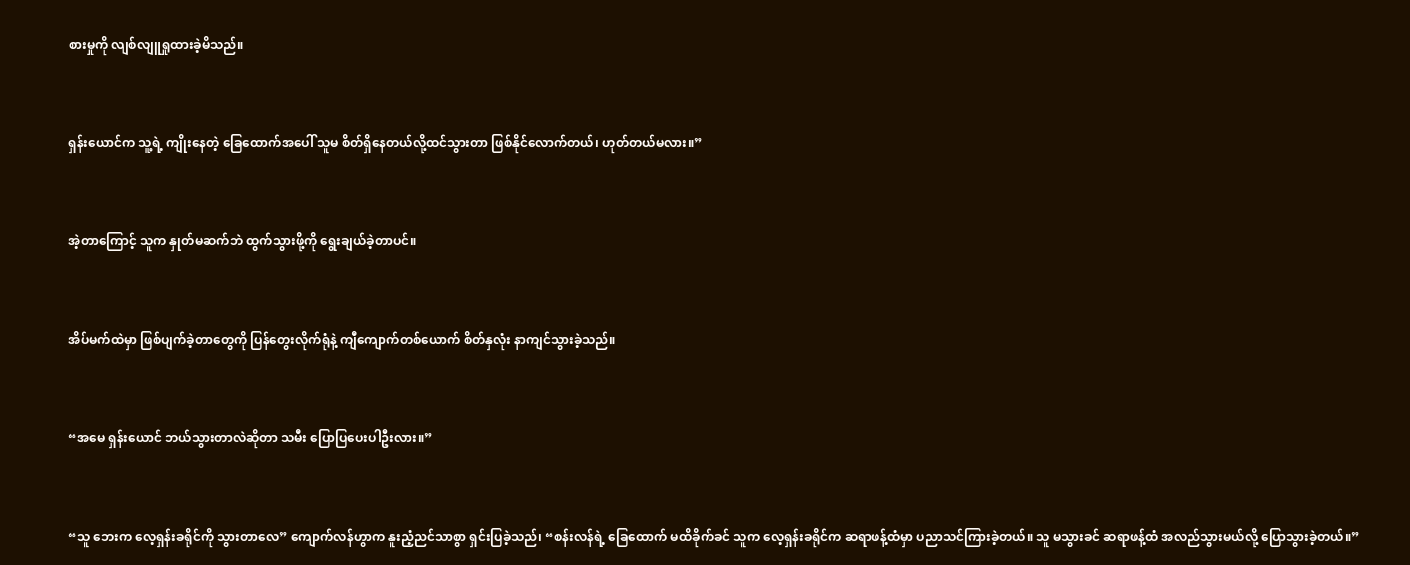စားမှုကို လျစ်လျူရှုထားခဲ့မိသည်။


ရှန်းယောင်က သူ့ရဲ့ ကျိုးနေတဲ့ ခြေထောက်အပေါ် သူမ စိတ်ရှိနေတယ်လို့ထင်သွားတာ ဖြစ်နိုင်လောက်တယ်၊ ဟုတ်တယ်မလား။”


အဲ့တာကြောင့် သူက နှုတ်မဆက်ဘဲ ထွက်သွားဖို့ကို ရွေးချယ်ခဲ့တာပင်။


အိပ်မက်ထဲမှာ ဖြစ်ပျက်ခဲ့တာတွေကို ပြန်တွေးလိုက်ရုံနဲ့ ကျီကျောက်တစ်ယောက် စိတ်နှလုံး နာကျင်သွားခဲ့သည်။


“အမေ ရှန်းယောင် ဘယ်သွားတာလဲဆိုတာ သမီး ပြောပြပေးပါဦးလား။”


“သူ ဘေးက လေ့ရှန်းခရိုင်ကို သွားတာလေ” ကျောက်လန်ဟွာက နူးညံ့ညင်သာစွာ ရှင်းပြခဲ့သည်၊ “စန်းလန်ရဲ့ ခြေထောက် မထိခိုက်ခင် သူက လေ့ရှန်းခရိုင်က ဆရာဖန့်ထံမှာ ပညာသင်ကြားခဲ့တယ်။ သူ မသွားခင် ဆရာဖန့်ထံ အလည်သွားမယ်လို့ ပြောသွားခဲ့တယ်။”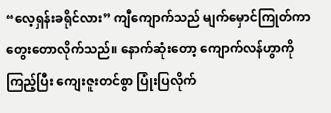“လေ့ရှန်းခရိုင်လား” ကျီကျောက်သည် မျက်မှောင်ကြုတ်ကာ တွေးတောလိုက်သည်။ နောက်ဆုံးတော့ ကျောက်လန်ဟွာကို ကြည့်ပြီး ကျေးဇူးတင်စွာ ပြုံးပြလိုက်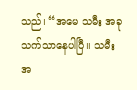သည်၊ “အမေ သမီး အခု သက်သာနေပါပြီ။ သမီး အ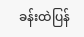ခန်းထဲပြန်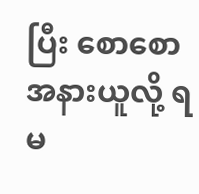ပြီး စောစော အနားယူလို့ ရမ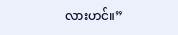လားဟင်။”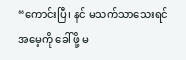“ကောင်းပြီ၊ နင် မသက်သာသေးရင် အမေ့ကို ခေါ်ဖို့ မ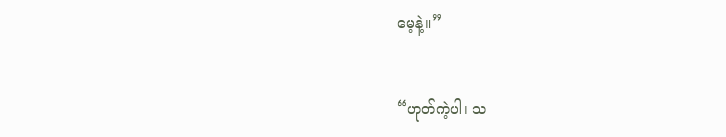မေ့နဲ့။”


“ဟုတ်ကဲ့ပါ၊ သ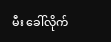မီး ခေါ်လိုက်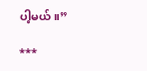ပါ့မယ်။”

***